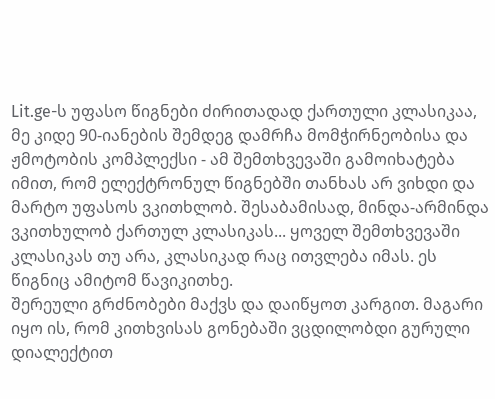Lit.ge-ს უფასო წიგნები ძირითადად ქართული კლასიკაა, მე კიდე 90-იანების შემდეგ დამრჩა მომჭირნეობისა და ჟმოტობის კომპლექსი - ამ შემთხვევაში გამოიხატება იმით, რომ ელექტრონულ წიგნებში თანხას არ ვიხდი და მარტო უფასოს ვკითხლობ. შესაბამისად, მინდა-არმინდა ვკითხულობ ქართულ კლასიკას... ყოველ შემთხვევაში კლასიკას თუ არა, კლასიკად რაც ითვლება იმას. ეს წიგნიც ამიტომ წავიკითხე.
შერეული გრძნობები მაქვს და დაიწყოთ კარგით. მაგარი იყო ის, რომ კითხვისას გონებაში ვცდილობდი გურული დიალექტით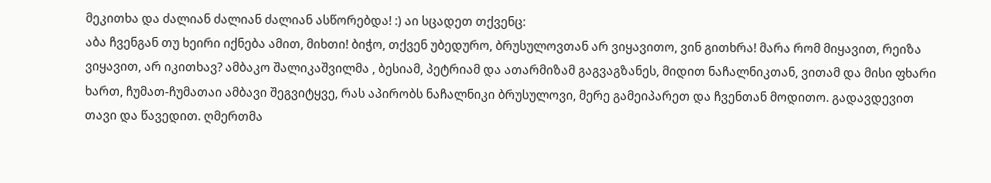მეკითხა და ძალიან ძალიან ძალიან ასწორებდა! :) აი სცადეთ თქვენც:
აბა ჩვენგან თუ ხეირი იქნება ამით, მიხთი! ბიჭო, თქვენ უბედურო, ბრუსულოვთან არ ვიყავითო, ვინ გითხრა! მარა რომ მიყავით, რეიზა ვიყავით, არ იკითხავ? ამბაკო შალიკაშვილმა , ბესიამ, პეტრიამ და ათარმიზამ გაგვაგზანეს, მიდით ნაჩალნიკთან, ვითამ და მისი ფხარი ხართ, ჩუმათ-ჩუმათაი ამბავი შეგვიტყვე, რას აპირობს ნაჩალნიკი ბრუსულოვი, მერე გამეიპარეთ და ჩვენთან მოდითო. გადავდევით თავი და წავედით. ღმერთმა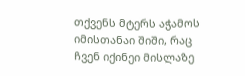თქვენს მტერს აჭამოს იმისთანაი შიში, რაც ჩვენ იქინეი მისლაზე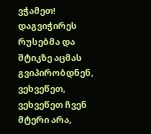ვჭამეთ! დაგვიჭირეს რუსებმა და შტიკზე აცმას გვიპირობდნენ, ვეხვეწეთ, ვეხვეწეთ ჩვენ მტერი არა,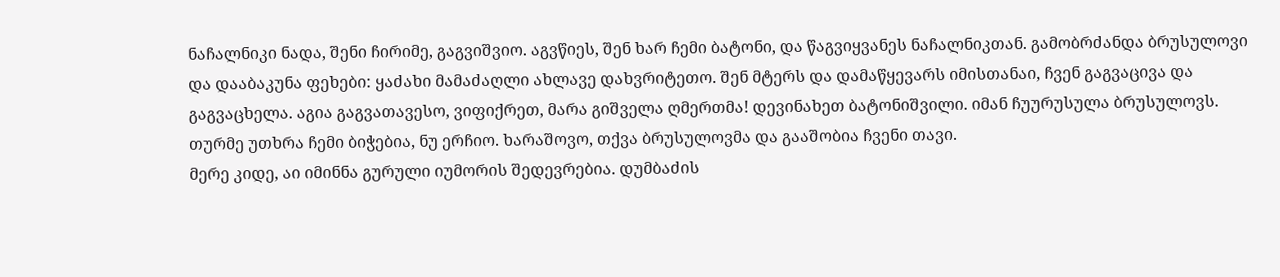ნაჩალნიკი ნადა, შენი ჩირიმე, გაგვიშვიო. აგვწიეს, შენ ხარ ჩემი ბატონი, და წაგვიყვანეს ნაჩალნიკთან. გამობრძანდა ბრუსულოვი და დააბაკუნა ფეხები: ყაძახი მამაძაღლი ახლავე დახვრიტეთო. შენ მტერს და დამაწყევარს იმისთანაი, ჩვენ გაგვაცივა და გაგვაცხელა. აგია გაგვათავესო, ვიფიქრეთ, მარა გიშველა ღმერთმა! დევინახეთ ბატონიშვილი. იმან ჩუურუსულა ბრუსულოვს. თურმე უთხრა ჩემი ბიჭებია, ნუ ერჩიო. ხარაშოვო, თქვა ბრუსულოვმა და გააშობია ჩვენი თავი.
მერე კიდე, აი იმინნა გურული იუმორის შედევრებია. დუმბაძის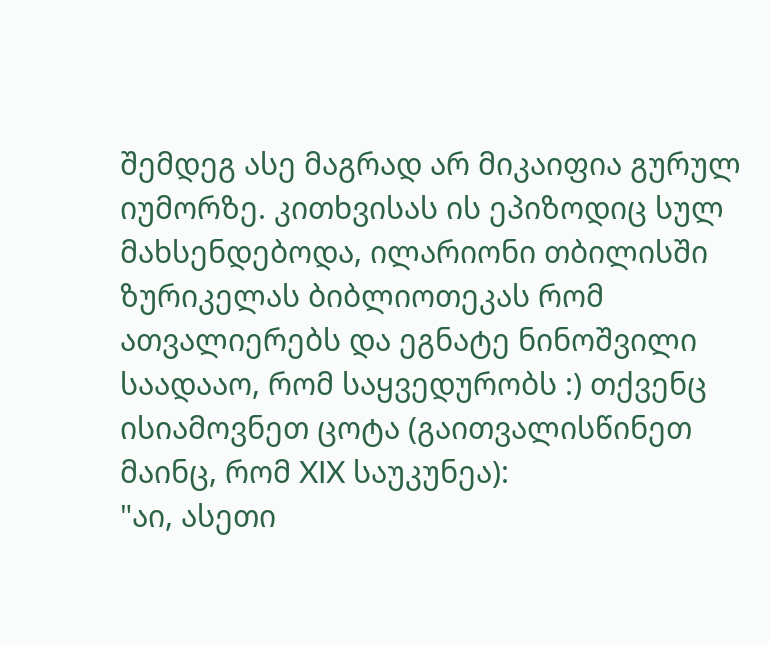შემდეგ ასე მაგრად არ მიკაიფია გურულ იუმორზე. კითხვისას ის ეპიზოდიც სულ მახსენდებოდა, ილარიონი თბილისში ზურიკელას ბიბლიოთეკას რომ ათვალიერებს და ეგნატე ნინოშვილი საადააო, რომ საყვედურობს :) თქვენც ისიამოვნეთ ცოტა (გაითვალისწინეთ მაინც, რომ XIX საუკუნეა):
"აი, ასეთი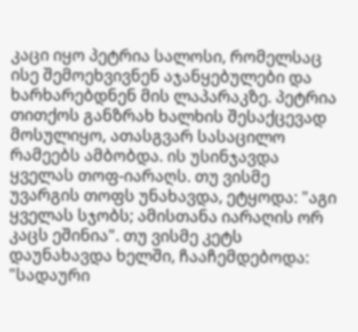კაცი იყო პეტრია სალოსი, რომელსაც ისე შემოეხვივნენ აჯანყებულები და ხარხარებდნენ მის ლაპარაკზე. პეტრია თითქოს განზრახ ხალხის შესაქცევად მოსულიყო, ათასგვარ სასაცილო რამეებს ამბობდა. ის უსინჯავდა ყველას თოფ-იარაღს. თუ ვისმე უვარგის თოფს უნახავდა, ეტყოდა: "აგი ყველას სჯობს; ამისთანა იარაღის ორ კაცს ეშინია". თუ ვისმე კეტს დაუნახავდა ხელში, ჩააჩემდებოდა: "სადაური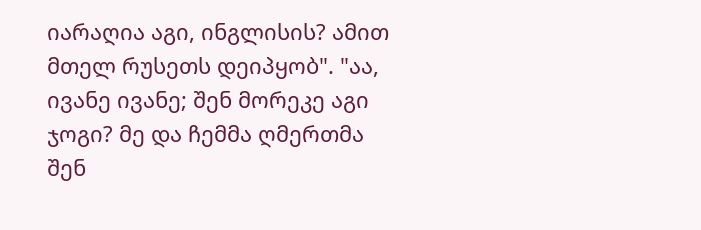იარაღია აგი, ინგლისის? ამით მთელ რუსეთს დეიპყობ". "აა, ივანე ივანე; შენ მორეკე აგი ჯოგი? მე და ჩემმა ღმერთმა შენ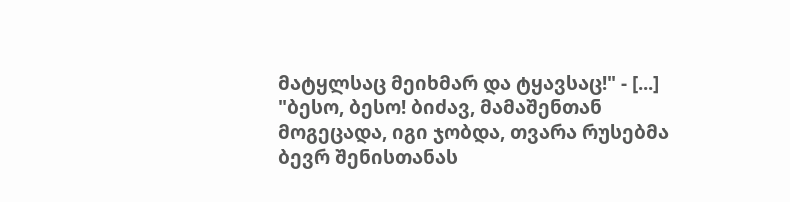მატყლსაც მეიხმარ და ტყავსაც!" - [...] "ბესო, ბესო! ბიძავ, მამაშენთან მოგეცადა, იგი ჯობდა, თვარა რუსებმა ბევრ შენისთანას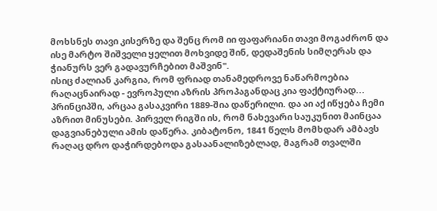მოხსნეს თავი კისერზე და შენც რომ იი ფაფარიანი თავი მოგაძრონ და ისე მარტო შიშველი ყელით მოხვიდე შინ, დედაშენის სიმღერას და ჭიანურს ვერ გადავურჩებით მაშვინ".
ისიც ძალიან კარგია, რომ ფრიად თანამედროვე ნაწარმოებია რაღაცნაირად - ევროპული აზრის პროპაგანდაც კია ფაქტიურად... პრინციპში, არცაა გასაკვირი 1889-შია დაწერილი. და აი აქ იწყება ჩემი აზრით მინუსები. პირველ რიგში ის, რომ ნახევარი საუკუნით მაინცაა დაგვიანებული ამის დაწერა. კიბატონო, 1841 წელს მომხდარ ამბავს რაღაც დრო დაჭირდებოდა გასაანალიზებლად, მაგრამ თვალში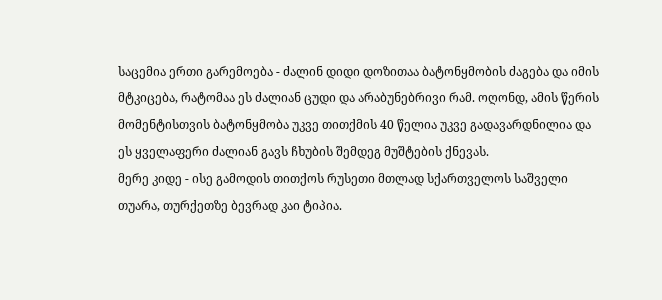საცემია ერთი გარემოება - ძალინ დიდი დოზითაა ბატონყმობის ძაგება და იმის მტკიცება, რატომაა ეს ძალიან ცუდი და არაბუნებრივი რამ. ოღონდ, ამის წერის მომენტისთვის ბატონყმობა უკვე თითქმის 40 წელია უკვე გადავარდნილია და ეს ყველაფერი ძალიან გავს ჩხუბის შემდეგ მუშტების ქნევას.
მერე კიდე - ისე გამოდის თითქოს რუსეთი მთლად სქართველოს საშველი თუარა, თურქეთზე ბევრად კაი ტიპია.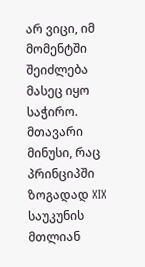არ ვიცი, იმ მომენტში შეიძლება მასეც იყო საჭირო.
მთავარი მინუსი, რაც პრინციპში ზოგადად XIX საუკუნის მთლიან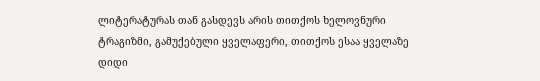ლიტერატურას თან გასდევს არის თითქოს ხელოვნური ტრაგიზმი, გამუქებული ყველაფერი, თითქოს ესაა ყველაზე დიდი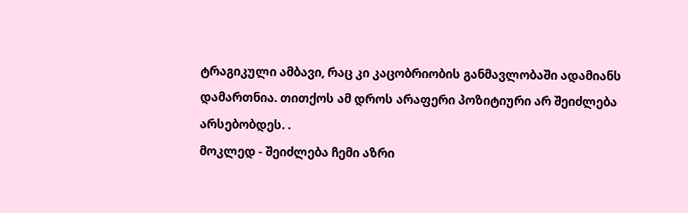ტრაგიკული ამბავი, რაც კი კაცობრიობის განმავლობაში ადამიანს დამართნია. თითქოს ამ დროს არაფერი პოზიტიური არ შეიძლება არსებობდეს. .
მოკლედ - შეიძლება ჩემი აზრი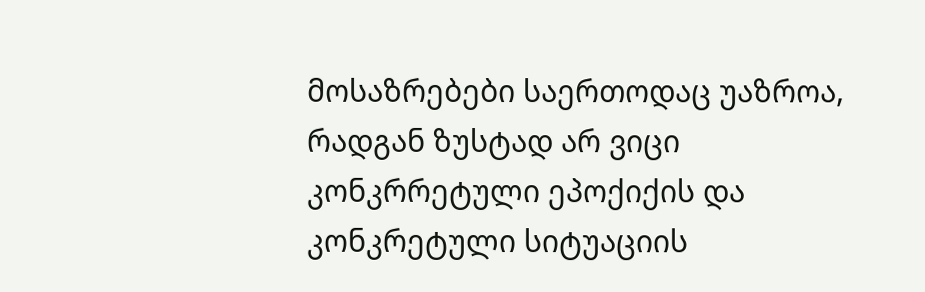მოსაზრებები საერთოდაც უაზროა, რადგან ზუსტად არ ვიცი კონკრრეტული ეპოქიქის და კონკრეტული სიტუაციის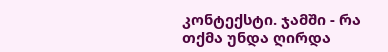კონტექსტი. ჯამში - რა თქმა უნდა ღირდა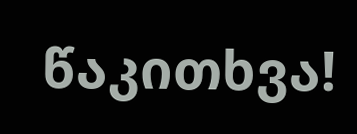წაკითხვა!